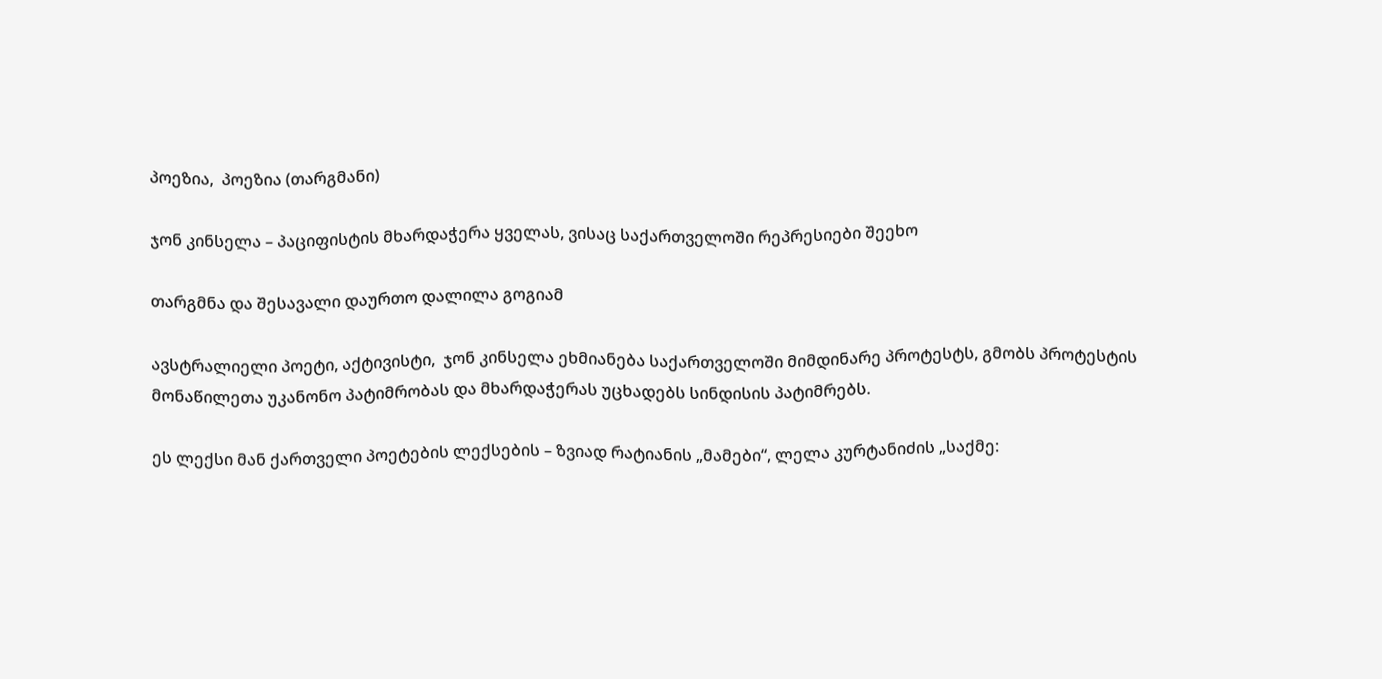პოეზია,  პოეზია (თარგმანი)

ჯონ კინსელა – პაციფისტის მხარდაჭერა ყველას, ვისაც საქართველოში რეპრესიები შეეხო

თარგმნა და შესავალი დაურთო დალილა გოგიამ

ავსტრალიელი პოეტი, აქტივისტი,  ჯონ კინსელა ეხმიანება საქართველოში მიმდინარე პროტესტს, გმობს პროტესტის მონაწილეთა უკანონო პატიმრობას და მხარდაჭერას უცხადებს სინდისის პატიმრებს.

ეს ლექსი მან ქართველი პოეტების ლექსების – ზვიად რატიანის „მამები“, ლელა კურტანიძის „საქმე: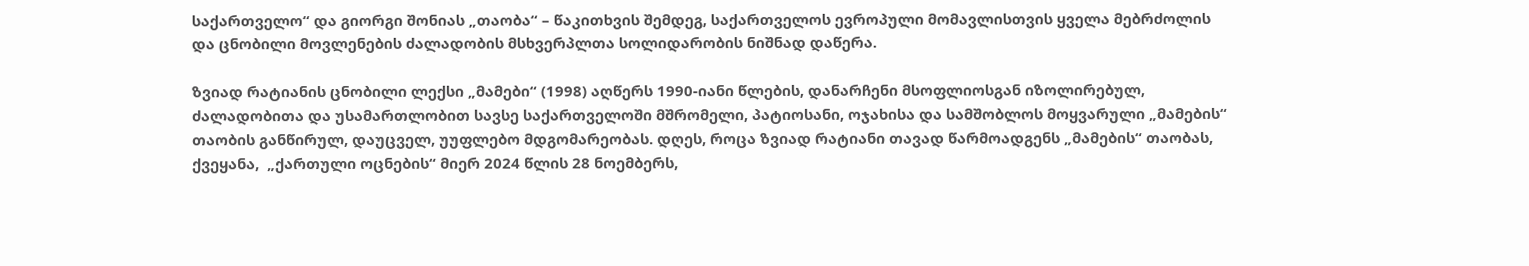საქართველო“ და გიორგი შონიას „თაობა“ – წაკითხვის შემდეგ, საქართველოს ევროპული მომავლისთვის ყველა მებრძოლის და ცნობილი მოვლენების ძალადობის მსხვერპლთა სოლიდარობის ნიშნად დაწერა.

ზვიად რატიანის ცნობილი ლექსი „მამები“ (1998) აღწერს 1990-იანი წლების, დანარჩენი მსოფლიოსგან იზოლირებულ, ძალადობითა და უსამართლობით სავსე საქართველოში მშრომელი, პატიოსანი, ოჯახისა და სამშობლოს მოყვარული „მამების“ თაობის განწირულ, დაუცველ, უუფლებო მდგომარეობას. დღეს, როცა ზვიად რატიანი თავად წარმოადგენს „მამების“ თაობას,  ქვეყანა,  „ქართული ოცნების“ მიერ 2024 წლის 28 ნოემბერს,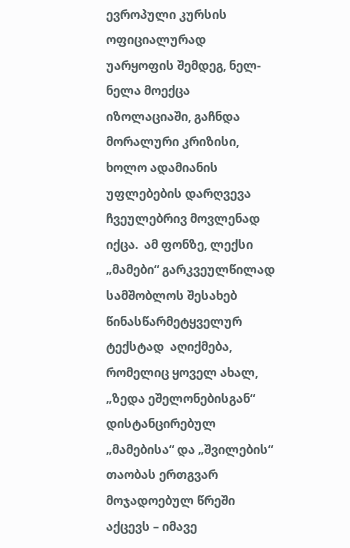ევროპული კურსის ოფიციალურად უარყოფის შემდეგ, ნელ-ნელა მოექცა იზოლაციაში, გაჩნდა მორალური კრიზისი, ხოლო ადამიანის უფლებების დარღვევა ჩვეულებრივ მოვლენად იქცა.  ამ ფონზე, ლექსი „მამები“ გარკვეულწილად სამშობლოს შესახებ წინასწარმეტყველურ ტექსტად  აღიქმება, რომელიც ყოველ ახალ, „ზედა ეშელონებისგან“ დისტანცირებულ  „მამებისა“ და „შვილების“ თაობას ერთგვარ მოჯადოებულ წრეში აქცევს – იმავე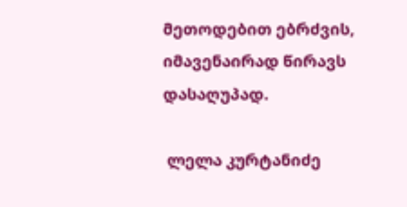მეთოდებით ებრძვის, იმავენაირად წირავს დასაღუპად.

 ლელა კურტანიძე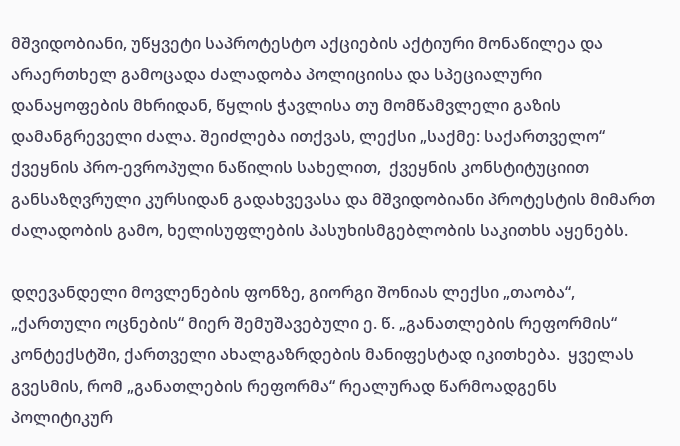მშვიდობიანი, უწყვეტი საპროტესტო აქციების აქტიური მონაწილეა და არაერთხელ გამოცადა ძალადობა პოლიციისა და სპეციალური დანაყოფების მხრიდან, წყლის ჭავლისა თუ მომწამვლელი გაზის დამანგრეველი ძალა. შეიძლება ითქვას, ლექსი „საქმე: საქართველო“ ქვეყნის პრო-ევროპული ნაწილის სახელით,  ქვეყნის კონსტიტუციით განსაზღვრული კურსიდან გადახვევასა და მშვიდობიანი პროტესტის მიმართ ძალადობის გამო, ხელისუფლების პასუხისმგებლობის საკითხს აყენებს.

დღევანდელი მოვლენების ფონზე, გიორგი შონიას ლექსი „თაობა“, „ქართული ოცნების“ მიერ შემუშავებული ე. წ. „განათლების რეფორმის“ კონტექსტში, ქართველი ახალგაზრდების მანიფესტად იკითხება.  ყველას გვესმის, რომ „განათლების რეფორმა“ რეალურად წარმოადგენს პოლიტიკურ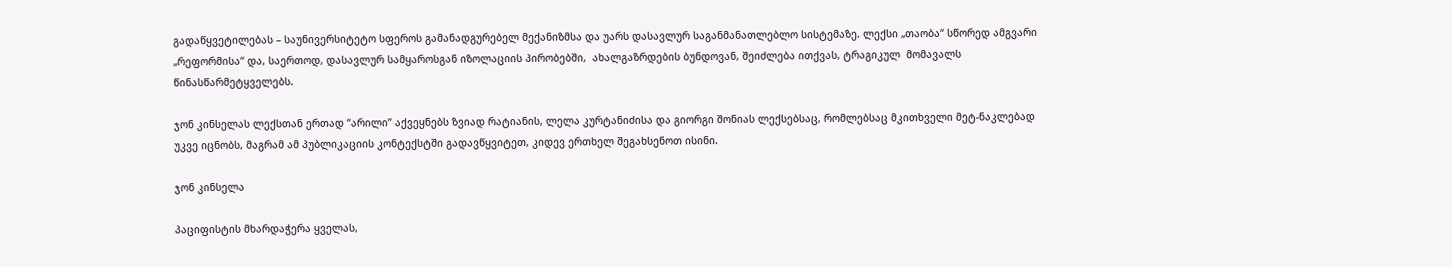გადაწყვეტილებას – საუნივერსიტეტო სფეროს გამანადგურებელ მექანიზმსა და უარს დასავლურ საგანმანათლებლო სისტემაზე. ლექსი „თაობა“ სწორედ ამგვარი „რეფორმისა“ და, საერთოდ, დასავლურ სამყაროსგან იზოლაციის პირობებში,  ახალგაზრდების ბუნდოვან, შეიძლება ითქვას, ტრაგიკულ  მომავალს წინასწარმეტყველებს.

ჯონ კინსელას ლექსთან ერთად “არილი” აქვეყნებს ზვიად რატიანის, ლელა კურტანიძისა და გიორგი შონიას ლექსებსაც, რომლებსაც მკითხველი მეტ-ნაკლებად უკვე იცნობს, მაგრამ ამ პუბლიკაციის კონტექსტში გადავწყვიტეთ, კიდევ ერთხელ შეგახსენოთ ისინი.

ჯონ კინსელა

პაციფისტის მხარდაჭერა ყველას,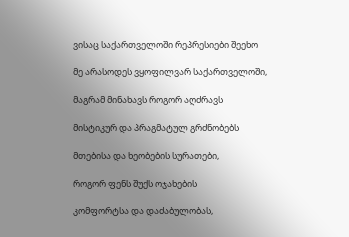ვისაც საქართველოში რეპრესიები შეეხო

მე არასოდეს ვყოფილვარ საქართველოში,

მაგრამ მინახავს როგორ აღძრავს

მისტიკურ და პრაგმატულ გრძნობებს

მთებისა და ხეობების სურათები,

როგორ ფენს შუქს ოჯახების

კომფორტსა და დაძაბულობას,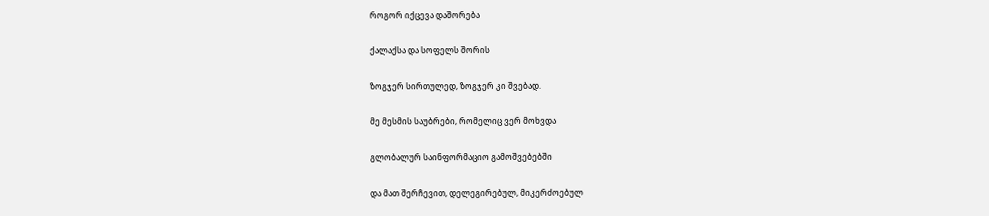როგორ იქცევა დაშორება

ქალაქსა და სოფელს შორის

ზოგჯერ სირთულედ, ზოგჯერ კი შვებად.

მე მესმის საუბრები, რომელიც ვერ მოხვდა

გლობალურ საინფორმაციო გამოშვებებში

და მათ შერჩევით, დელეგირებულ, მიკერძოებულ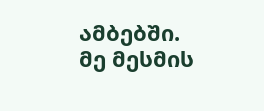ამბებში. მე მესმის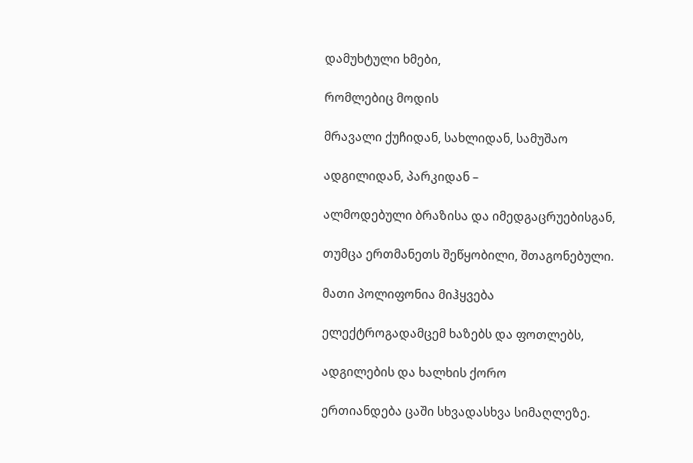დამუხტული ხმები,

რომლებიც მოდის

მრავალი ქუჩიდან, სახლიდან, სამუშაო

ადგილიდან, პარკიდან –

ალმოდებული ბრაზისა და იმედგაცრუებისგან,

თუმცა ერთმანეთს შეწყობილი, შთაგონებული.

მათი პოლიფონია მიჰყვება

ელექტროგადამცემ ხაზებს და ფოთლებს,

ადგილების და ხალხის ქორო

ერთიანდება ცაში სხვადასხვა სიმაღლეზე.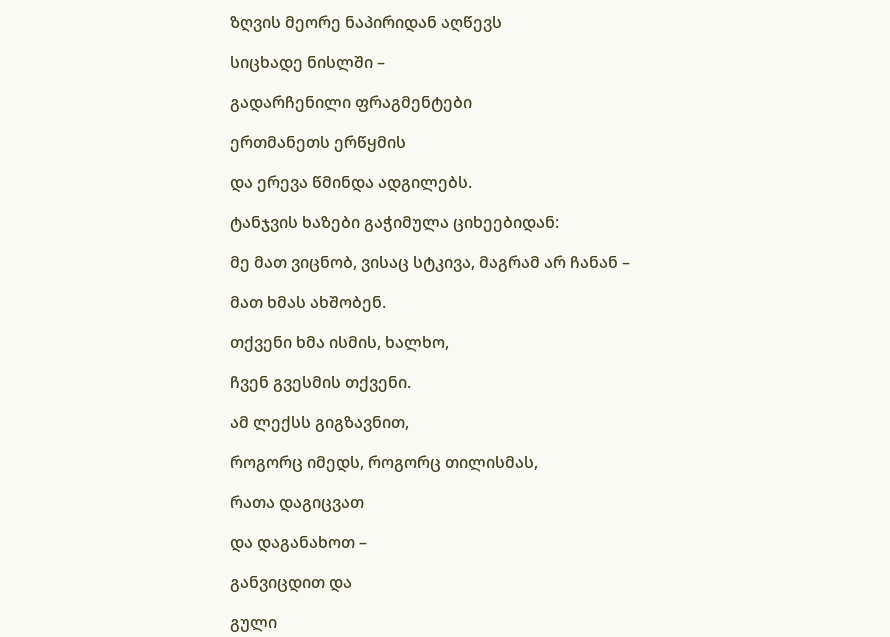ზღვის მეორე ნაპირიდან აღწევს

სიცხადე ნისლში –

გადარჩენილი ფრაგმენტები

ერთმანეთს ერწყმის

და ერევა წმინდა ადგილებს.

ტანჯვის ხაზები გაჭიმულა ციხეებიდან:

მე მათ ვიცნობ, ვისაც სტკივა, მაგრამ არ ჩანან –

მათ ხმას ახშობენ.

თქვენი ხმა ისმის, ხალხო,

ჩვენ გვესმის თქვენი.

ამ ლექსს გიგზავნით,

როგორც იმედს, როგორც თილისმას,

რათა დაგიცვათ

და დაგანახოთ –

განვიცდით და

გული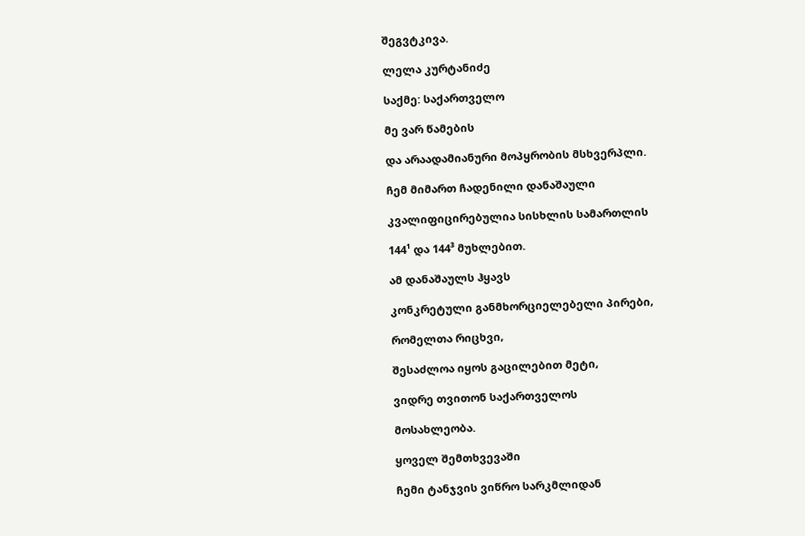შეგვტკივა.

ლელა კურტანიძე

საქმე: საქართველო

მე ვარ წამების

და არაადამიანური მოპყრობის მსხვერპლი.

ჩემ მიმართ ჩადენილი დანაშაული

კვალიფიცირებულია სისხლის სამართლის

144¹ და 144³ მუხლებით.

ამ დანაშაულს ჰყავს

კონკრეტული განმხორციელებელი პირები,

რომელთა რიცხვი,

შესაძლოა იყოს გაცილებით მეტი,

ვიდრე თვითონ საქართველოს

მოსახლეობა.

ყოველ შემთხვევაში

ჩემი ტანჯვის ვიწრო სარკმლიდან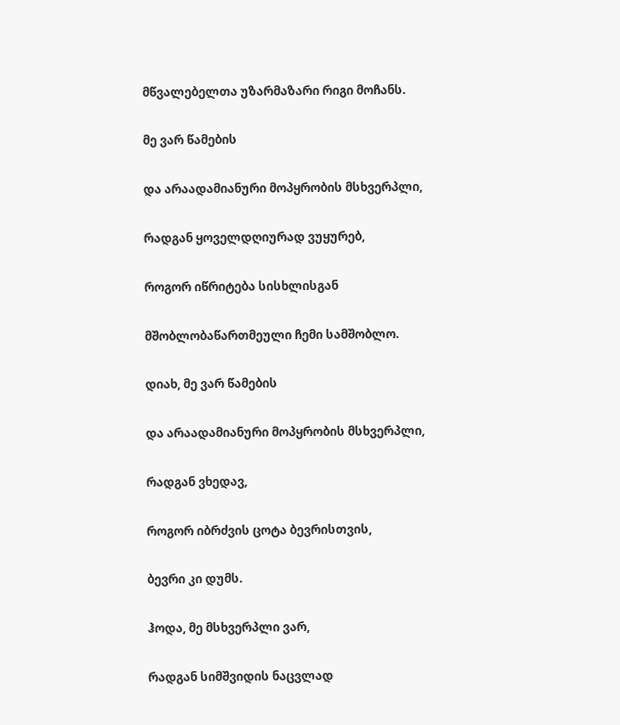მწვალებელთა უზარმაზარი რიგი მოჩანს.

მე ვარ წამების

და არაადამიანური მოპყრობის მსხვერპლი,

რადგან ყოველდღიურად ვუყურებ,

როგორ იწრიტება სისხლისგან

მშობლობაწართმეული ჩემი სამშობლო.

დიახ, მე ვარ წამების

და არაადამიანური მოპყრობის მსხვერპლი,

რადგან ვხედავ,

როგორ იბრძვის ცოტა ბევრისთვის,

ბევრი კი დუმს.

ჰოდა, მე მსხვერპლი ვარ,

რადგან სიმშვიდის ნაცვლად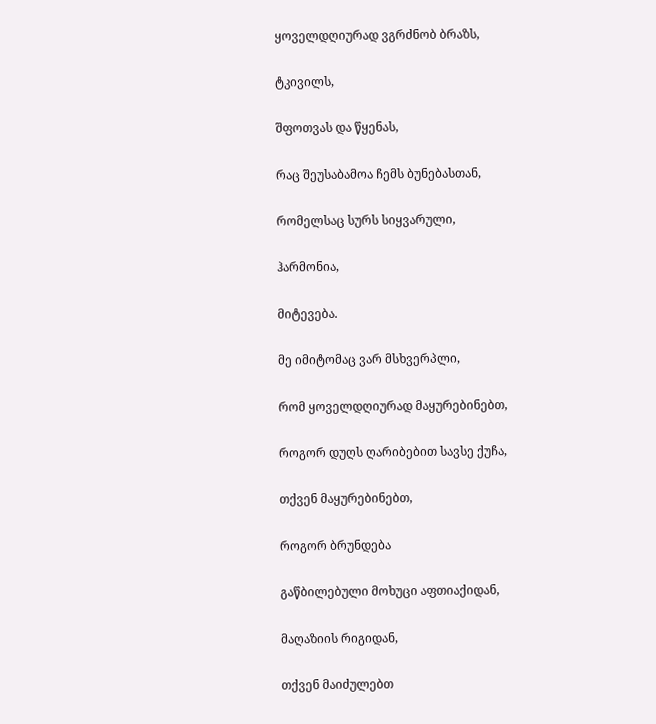ყოველდღიურად ვგრძნობ ბრაზს,

ტკივილს,

შფოთვას და წყენას,

რაც შეუსაბამოა ჩემს ბუნებასთან,

რომელსაც სურს სიყვარული,

ჰარმონია,

მიტევება.

მე იმიტომაც ვარ მსხვერპლი,

რომ ყოველდღიურად მაყურებინებთ,

როგორ დუღს ღარიბებით სავსე ქუჩა,

თქვენ მაყურებინებთ,

როგორ ბრუნდება

გაწბილებული მოხუცი აფთიაქიდან,

მაღაზიის რიგიდან,

თქვენ მაიძულებთ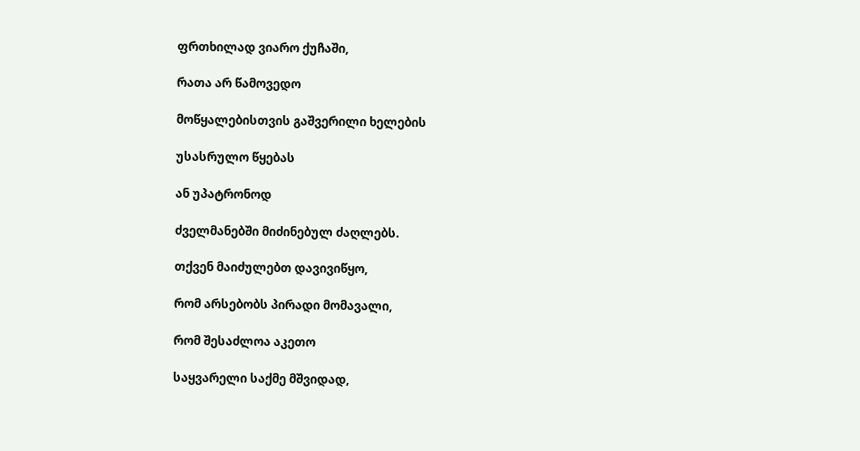ფრთხილად ვიარო ქუჩაში,

რათა არ წამოვედო

მოწყალებისთვის გაშვერილი ხელების

უსასრულო წყებას

ან უპატრონოდ

ძველმანებში მიძინებულ ძაღლებს.

თქვენ მაიძულებთ დავივიწყო,

რომ არსებობს პირადი მომავალი,

რომ შესაძლოა აკეთო

საყვარელი საქმე მშვიდად,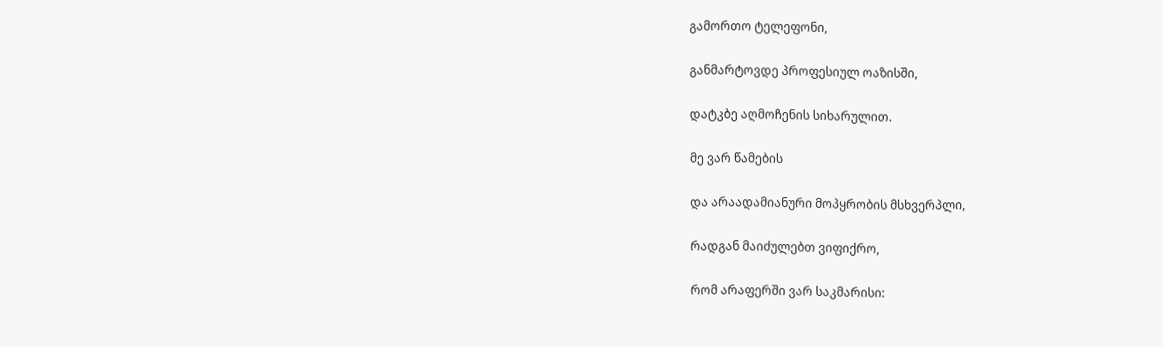გამორთო ტელეფონი,

განმარტოვდე პროფესიულ ოაზისში,

დატკბე აღმოჩენის სიხარულით.

მე ვარ წამების

და არაადამიანური მოპყრობის მსხვერპლი,

რადგან მაიძულებთ ვიფიქრო,

რომ არაფერში ვარ საკმარისი: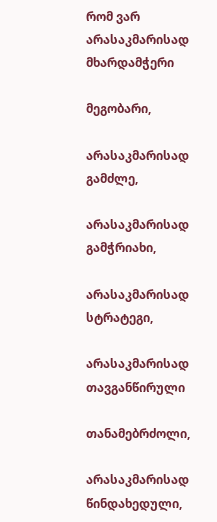რომ ვარ არასაკმარისად მხარდამჭერი

მეგობარი,

არასაკმარისად გამძლე,

არასაკმარისად გამჭრიახი,

არასაკმარისად სტრატეგი,

არასაკმარისად თავგანწირული

თანამებრძოლი,

არასაკმარისად წინდახედული,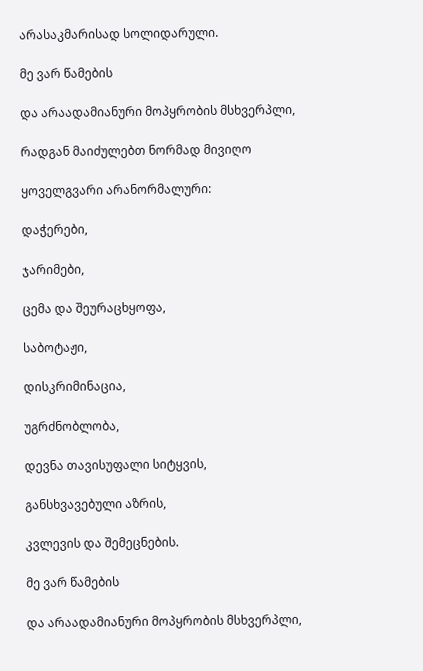არასაკმარისად სოლიდარული.

მე ვარ წამების

და არაადამიანური მოპყრობის მსხვერპლი,

რადგან მაიძულებთ ნორმად მივიღო

ყოველგვარი არანორმალური:

დაჭერები,

ჯარიმები,

ცემა და შეურაცხყოფა,

საბოტაჟი,

დისკრიმინაცია,

უგრძნობლობა,

დევნა თავისუფალი სიტყვის,

განსხვავებული აზრის,

კვლევის და შემეცნების.

მე ვარ წამების

და არაადამიანური მოპყრობის მსხვერპლი,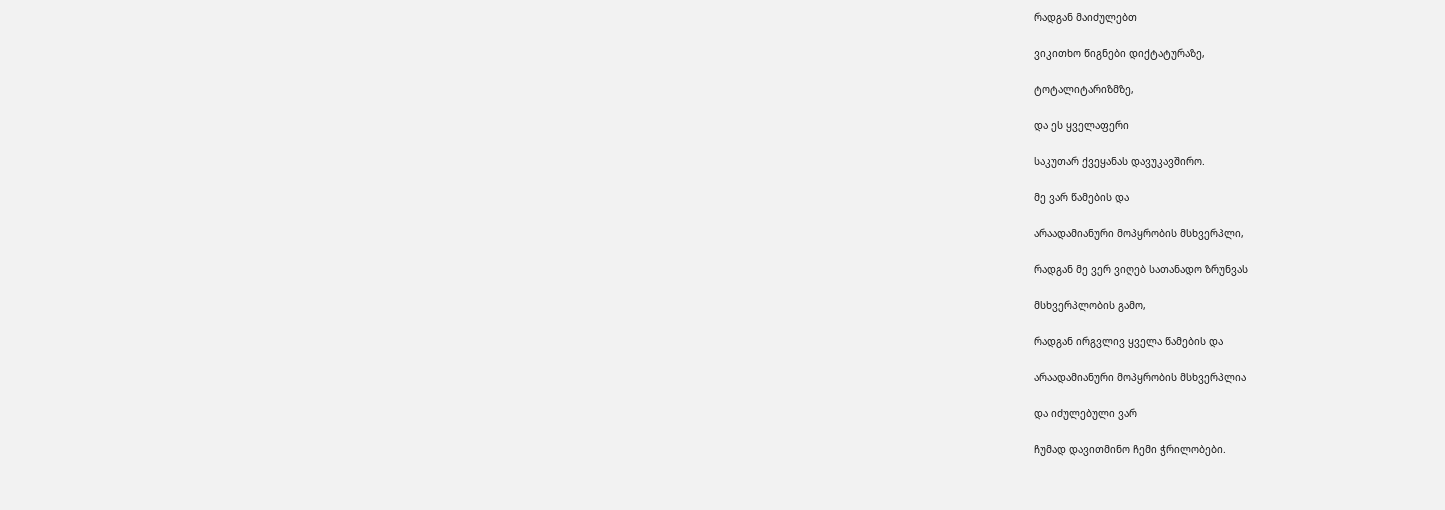რადგან მაიძულებთ

ვიკითხო წიგნები დიქტატურაზე,

ტოტალიტარიზმზე,

და ეს ყველაფერი

საკუთარ ქვეყანას დავუკავშირო.

მე ვარ წამების და

არაადამიანური მოპყრობის მსხვერპლი,

რადგან მე ვერ ვიღებ სათანადო ზრუნვას

მსხვერპლობის გამო,

რადგან ირგვლივ ყველა წამების და

არაადამიანური მოპყრობის მსხვერპლია

და იძულებული ვარ

ჩუმად დავითმინო ჩემი ჭრილობები.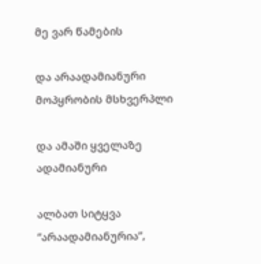მე ვარ წამების

და არაადამიანური მოპყრობის მსხვერპლი

და ამაში ყველაზე ადამიანური

ალბათ სიტყვა “არაადამიანურია”,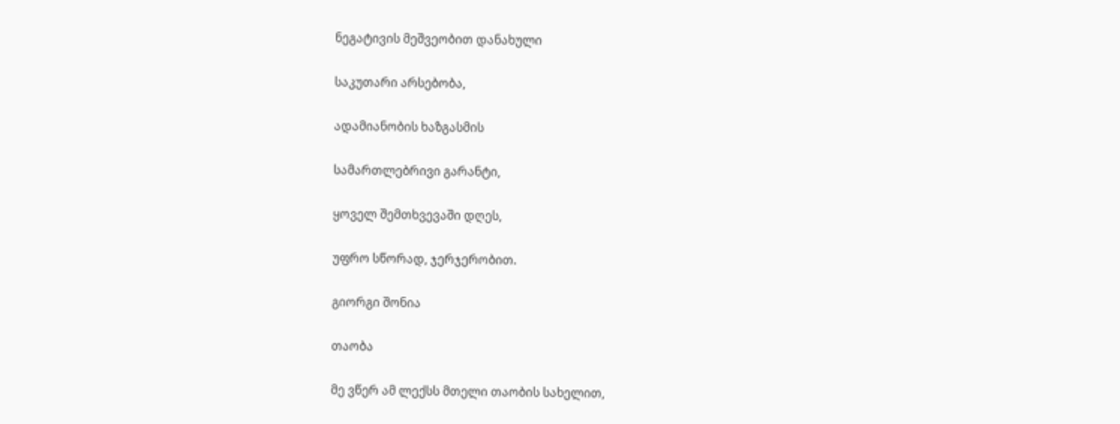ნეგატივის მეშვეობით დანახული

საკუთარი არსებობა,

ადამიანობის ხაზგასმის

სამართლებრივი გარანტი,

ყოველ შემთხვევაში დღეს,

უფრო სწორად, ჯერჯერობით.

გიორგი შონია

თაობა

მე ვწერ ამ ლექსს მთელი თაობის სახელით,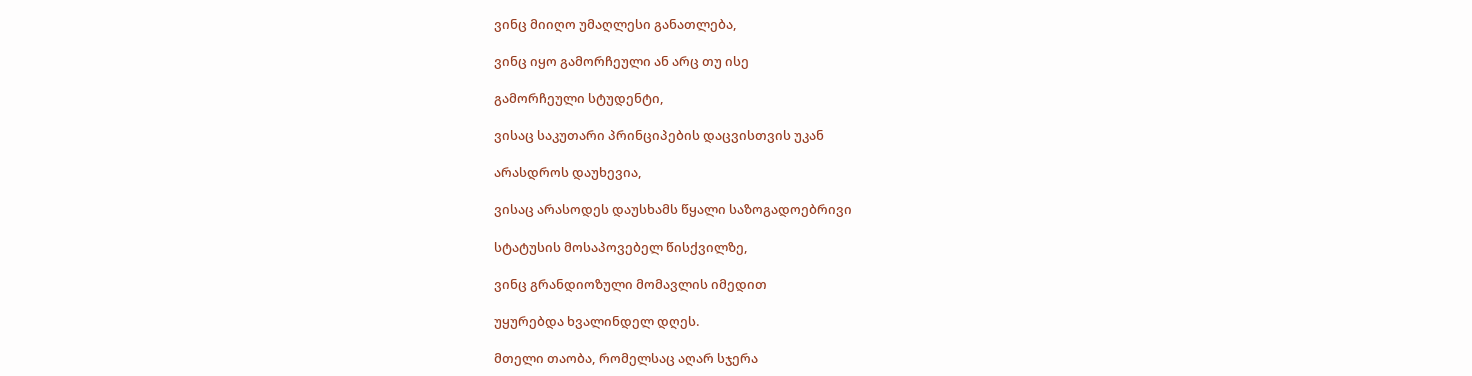ვინც მიიღო უმაღლესი განათლება,

ვინც იყო გამორჩეული ან არც თუ ისე

გამორჩეული სტუდენტი,

ვისაც საკუთარი პრინციპების დაცვისთვის უკან

არასდროს დაუხევია,

ვისაც არასოდეს დაუსხამს წყალი საზოგადოებრივი

სტატუსის მოსაპოვებელ წისქვილზე,

ვინც გრანდიოზული მომავლის იმედით

უყურებდა ხვალინდელ დღეს.

მთელი თაობა, რომელსაც აღარ სჯერა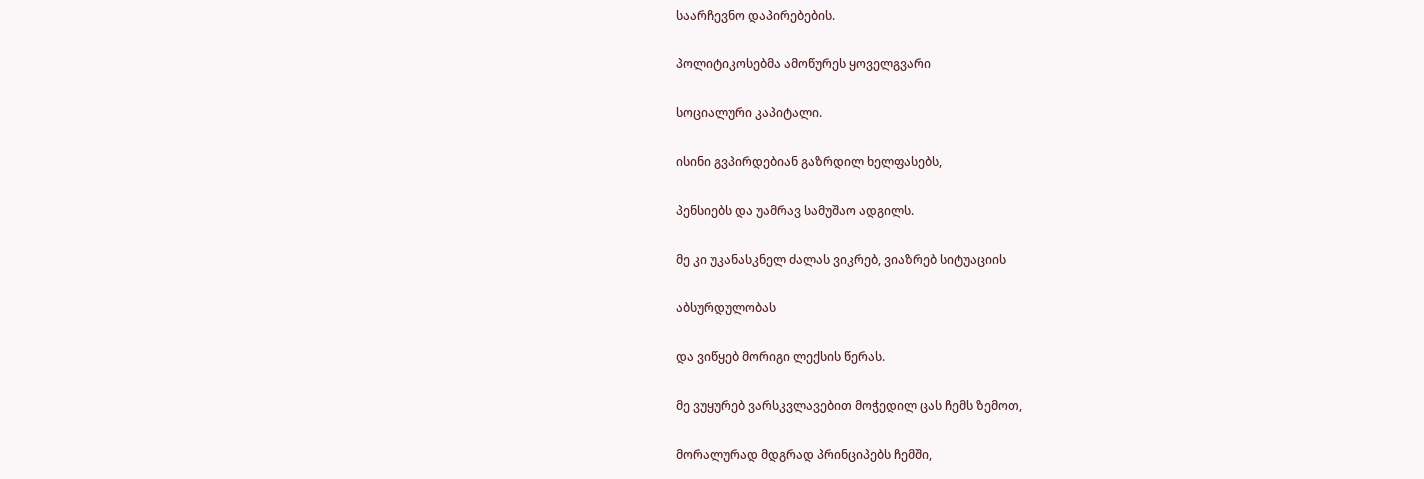საარჩევნო დაპირებების.

პოლიტიკოსებმა ამოწურეს ყოველგვარი

სოციალური კაპიტალი.

ისინი გვპირდებიან გაზრდილ ხელფასებს,

პენსიებს და უამრავ სამუშაო ადგილს.

მე კი უკანასკნელ ძალას ვიკრებ, ვიაზრებ სიტუაციის

აბსურდულობას

და ვიწყებ მორიგი ლექსის წერას.

მე ვუყურებ ვარსკვლავებით მოჭედილ ცას ჩემს ზემოთ,

მორალურად მდგრად პრინციპებს ჩემში,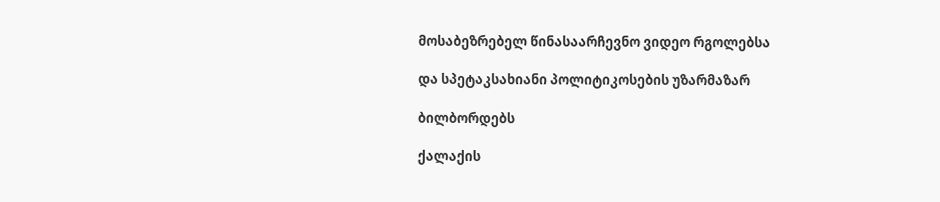მოსაბეზრებელ წინასაარჩევნო ვიდეო რგოლებსა

და სპეტაკსახიანი პოლიტიკოსების უზარმაზარ

ბილბორდებს

ქალაქის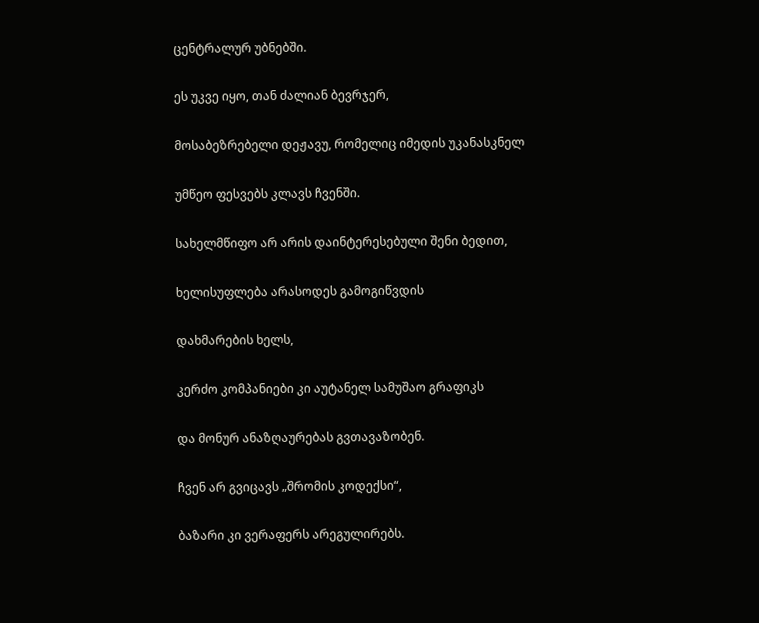ცენტრალურ უბნებში.

ეს უკვე იყო, თან ძალიან ბევრჯერ,

მოსაბეზრებელი დეჟავუ, რომელიც იმედის უკანასკნელ

უმწეო ფესვებს კლავს ჩვენში.

სახელმწიფო არ არის დაინტერესებული შენი ბედით,

ხელისუფლება არასოდეს გამოგიწვდის

დახმარების ხელს,

კერძო კომპანიები კი აუტანელ სამუშაო გრაფიკს

და მონურ ანაზღაურებას გვთავაზობენ.

ჩვენ არ გვიცავს „შრომის კოდექსი“,

ბაზარი კი ვერაფერს არეგულირებს.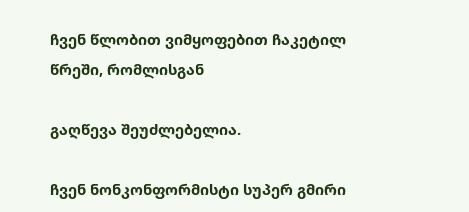ჩვენ წლობით ვიმყოფებით ჩაკეტილ წრეში, რომლისგან

გაღწევა შეუძლებელია.

ჩვენ ნონკონფორმისტი სუპერ გმირი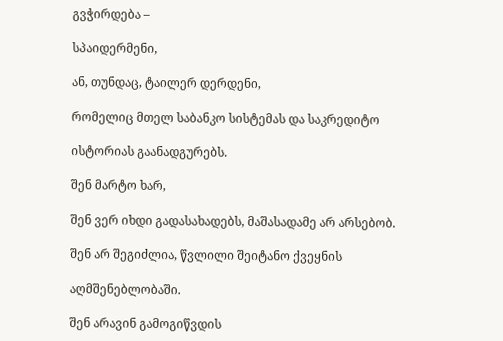გვჭირდება –

სპაიდერმენი,

ან, თუნდაც, ტაილერ დერდენი,

რომელიც მთელ საბანკო სისტემას და საკრედიტო

ისტორიას გაანადგურებს.

შენ მარტო ხარ,

შენ ვერ იხდი გადასახადებს, მაშასადამე არ არსებობ.

შენ არ შეგიძლია, წვლილი შეიტანო ქვეყნის

აღმშენებლობაში.

შენ არავინ გამოგიწვდის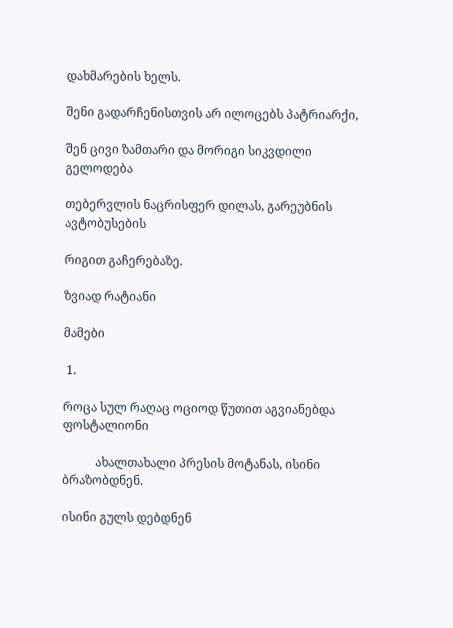დახმარების ხელს.

შენი გადარჩენისთვის არ ილოცებს პატრიარქი,

შენ ცივი ზამთარი და მორიგი სიკვდილი გელოდება

თებერვლის ნაცრისფერ დილას, გარეუბნის ავტობუსების

რიგით გაჩერებაზე.

ზვიად რატიანი

მამები

 1.

როცა სულ რაღაც ოციოდ წუთით აგვიანებდა ფოსტალიონი

           ახალთახალი პრესის მოტანას, ისინი ბრაზობდნენ.

ისინი გულს დებდნენ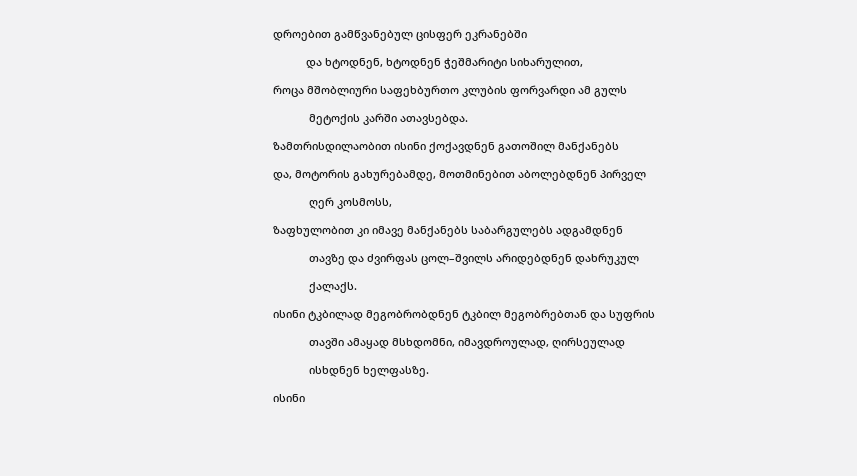დროებით გამწვანებულ ცისფერ ეკრანებში

           და ხტოდნენ, ხტოდნენ ჭეშმარიტი სიხარულით,

როცა მშობლიური საფეხბურთო კლუბის ფორვარდი ამ გულს

            მეტოქის კარში ათავსებდა.

ზამთრისდილაობით ისინი ქოქავდნენ გათოშილ მანქანებს

და, მოტორის გახურებამდე, მოთმინებით აბოლებდნენ პირველ

            ღერ კოსმოსს,

ზაფხულობით კი იმავე მანქანებს საბარგულებს ადგამდნენ

            თავზე და ძვირფას ცოლ–შვილს არიდებდნენ დახრუკულ

            ქალაქს.

ისინი ტკბილად მეგობრობდნენ ტკბილ მეგობრებთან და სუფრის

            თავში ამაყად მსხდომნი, იმავდროულად, ღირსეულად

            ისხდნენ ხელფასზე.

ისინი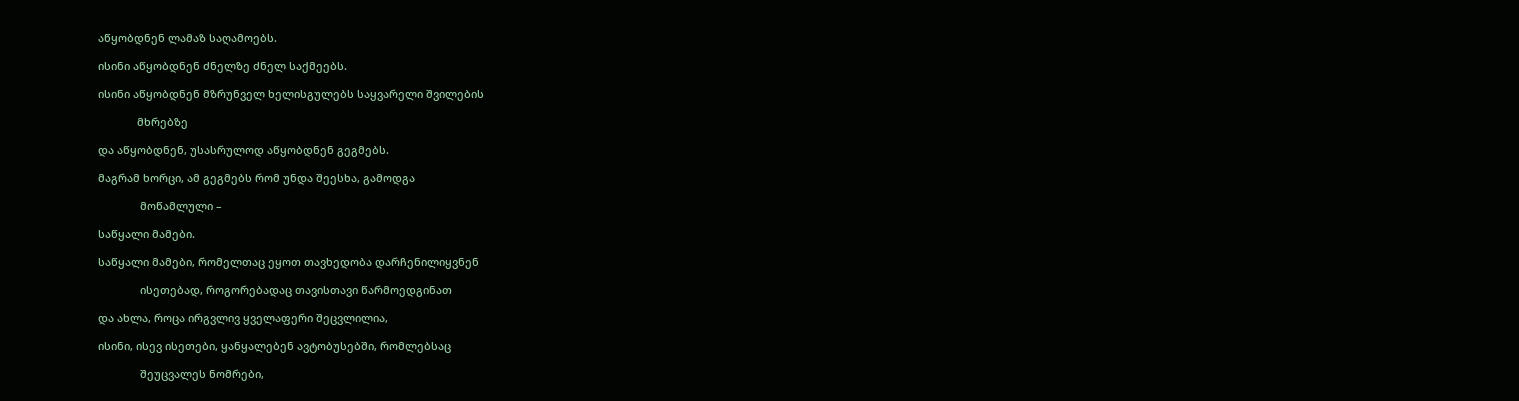აწყობდნენ ლამაზ საღამოებს.

ისინი აწყობდნენ ძნელზე ძნელ საქმეებს.

ისინი აწყობდნენ მზრუნველ ხელისგულებს საყვარელი შვილების

             მხრებზე

და აწყობდნენ, უსასრულოდ აწყობდნენ გეგმებს.

მაგრამ ხორცი, ამ გეგმებს რომ უნდა შეესხა, გამოდგა

              მოწამლული –

საწყალი მამები.

საწყალი მამები, რომელთაც ეყოთ თავხედობა დარჩენილიყვნენ

              ისეთებად, როგორებადაც თავისთავი წარმოედგინათ

და ახლა, როცა ირგვლივ ყველაფერი შეცვლილია,

ისინი, ისევ ისეთები, ყანყალებენ ავტობუსებში, რომლებსაც

              შეუცვალეს ნომრები,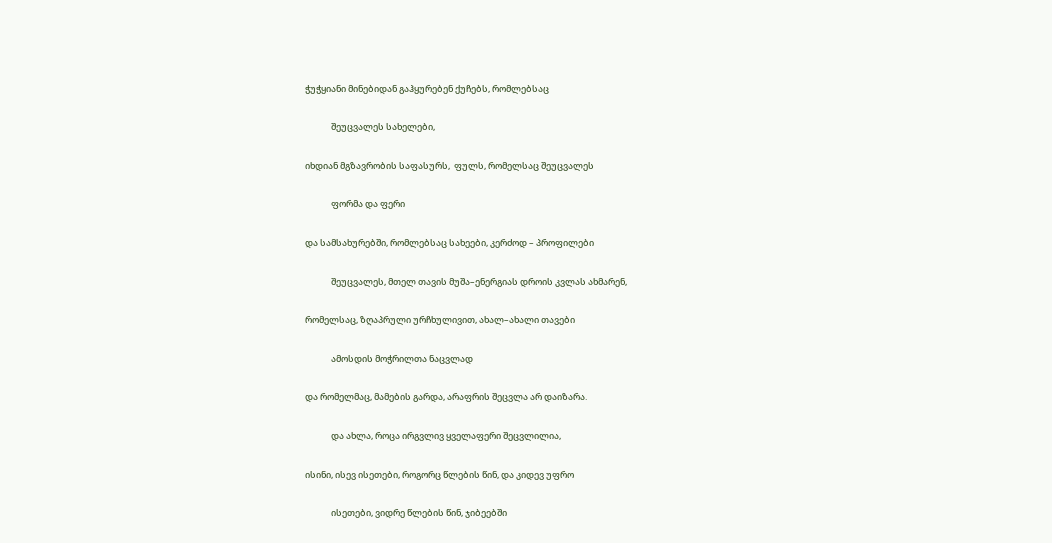ჭუჭყიანი მინებიდან გაჰყურებენ ქუჩებს, რომლებსაც

             შეუცვალეს სახელები,

იხდიან მგზავრობის საფასურს,  ფულს, რომელსაც შეუცვალეს

             ფორმა და ფერი

და სამსახურებში, რომლებსაც სახეები, კერძოდ – პროფილები

             შეუცვალეს, მთელ თავის მუშა–ენერგიას დროის კვლას ახმარენ,

რომელსაც, ზღაპრული ურჩხულივით, ახალ–ახალი თავები

             ამოსდის მოჭრილთა ნაცვლად

და რომელმაც, მამების გარდა, არაფრის შეცვლა არ დაიზარა.

             და ახლა, როცა ირგვლივ ყველაფერი შეცვლილია,

ისინი, ისევ ისეთები, როგორც წლების წინ, და კიდევ უფრო

             ისეთები, ვიდრე წლების წინ, ჯიბეებში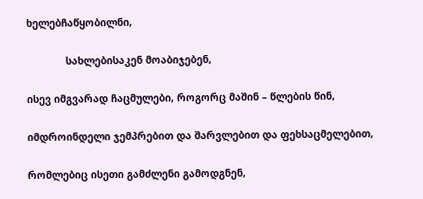ხელებჩაწყობილნი,

             სახლებისაკენ მოაბიჯებენ,

ისევ იმგვარად ჩაცმულები, როგორც მაშინ – წლების წინ,

იმდროინდელი ჯემპრებით და შარვლებით და ფეხსაცმელებით,

რომლებიც ისეთი გამძლენი გამოდგნენ,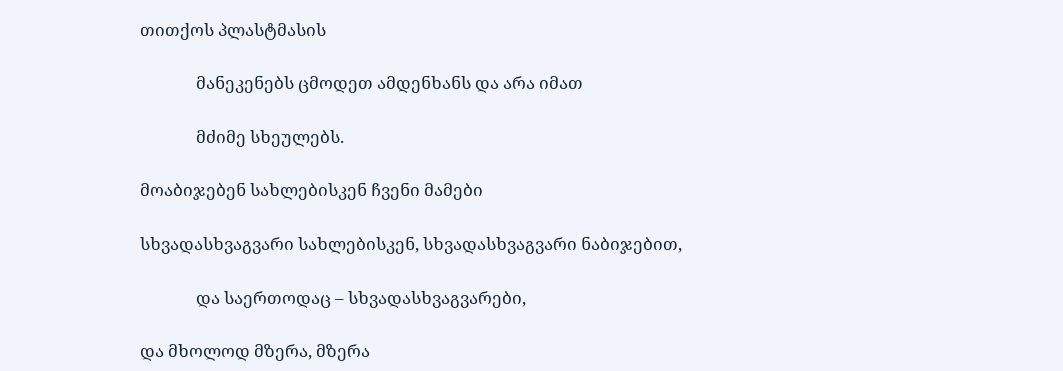თითქოს პლასტმასის

              მანეკენებს ცმოდეთ ამდენხანს და არა იმათ

              მძიმე სხეულებს.

მოაბიჯებენ სახლებისკენ ჩვენი მამები

სხვადასხვაგვარი სახლებისკენ, სხვადასხვაგვარი ნაბიჯებით,

              და საერთოდაც – სხვადასხვაგვარები,

და მხოლოდ მზერა, მზერა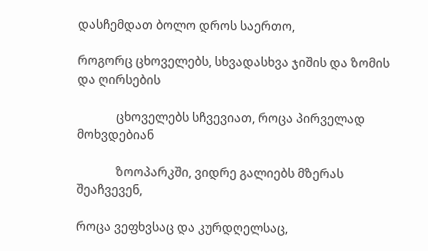დასჩემდათ ბოლო დროს საერთო,

როგორც ცხოველებს, სხვადასხვა ჯიშის და ზომის და ღირსების

             ცხოველებს სჩვევიათ, როცა პირველად მოხვდებიან

             ზოოპარკში, ვიდრე გალიებს მზერას შეაჩვევენ,

როცა ვეფხვსაც და კურდღელსაც,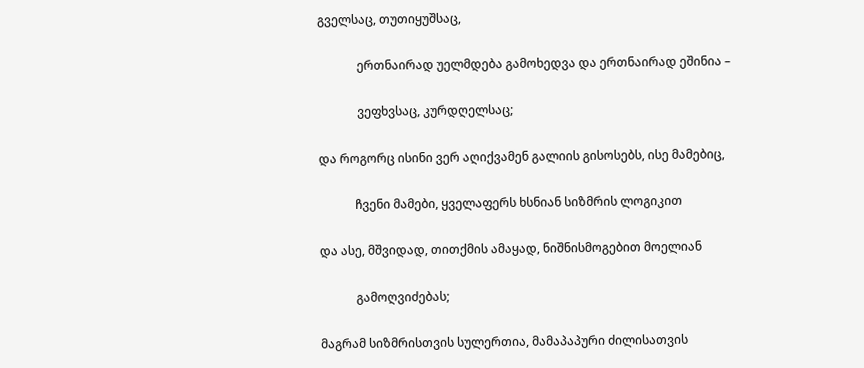გველსაც, თუთიყუშსაც,

             ერთნაირად უელმდება გამოხედვა და ერთნაირად ეშინია –

             ვეფხვსაც, კურდღელსაც;

და როგორც ისინი ვერ აღიქვამენ გალიის გისოსებს, ისე მამებიც,

            ჩვენი მამები, ყველაფერს ხსნიან სიზმრის ლოგიკით

და ასე, მშვიდად, თითქმის ამაყად, ნიშნისმოგებით მოელიან

            გამოღვიძებას;

მაგრამ სიზმრისთვის სულერთია, მამაპაპური ძილისათვის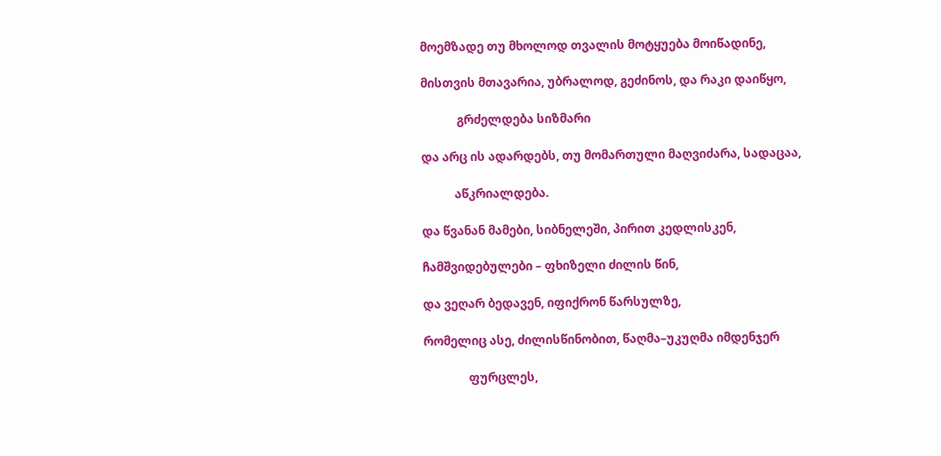მოემზადე თუ მხოლოდ თვალის მოტყუება მოიწადინე,

მისთვის მთავარია, უბრალოდ, გეძინოს, და რაკი დაიწყო,

            გრძელდება სიზმარი

და არც ის ადარდებს, თუ მომართული მაღვიძარა, სადაცაა,

           აწკრიალდება.

და წვანან მამები, სიბნელეში, პირით კედლისკენ,

ჩამშვიდებულები – ფხიზელი ძილის წინ,

და ვეღარ ბედავენ, იფიქრონ წარსულზე,

რომელიც ასე, ძილისწინობით, წაღმა–უკუღმა იმდენჯერ

               ფურცლეს,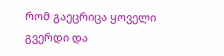რომ გაეცრიცა ყოველი გვერდი და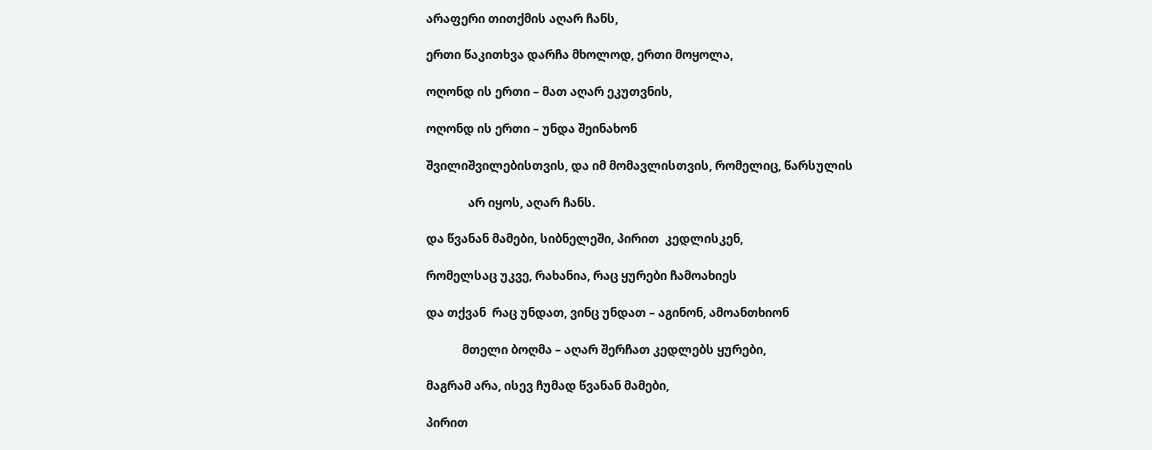არაფერი თითქმის აღარ ჩანს,

ერთი წაკითხვა დარჩა მხოლოდ, ერთი მოყოლა,

ოღონდ ის ერთი – მათ აღარ ეკუთვნის,

ოღონდ ის ერთი – უნდა შეინახონ

შვილიშვილებისთვის, და იმ მომავლისთვის, რომელიც, წარსულის

              არ იყოს, აღარ ჩანს.

და წვანან მამები, სიბნელეში, პირით  კედლისკენ,

რომელსაც უკვე, რახანია, რაც ყურები ჩამოახიეს

და თქვან  რაც უნდათ, ვინც უნდათ – აგინონ, ამოანთხიონ

            მთელი ბოღმა – აღარ შერჩათ კედლებს ყურები,

მაგრამ არა, ისევ ჩუმად წვანან მამები,

პირით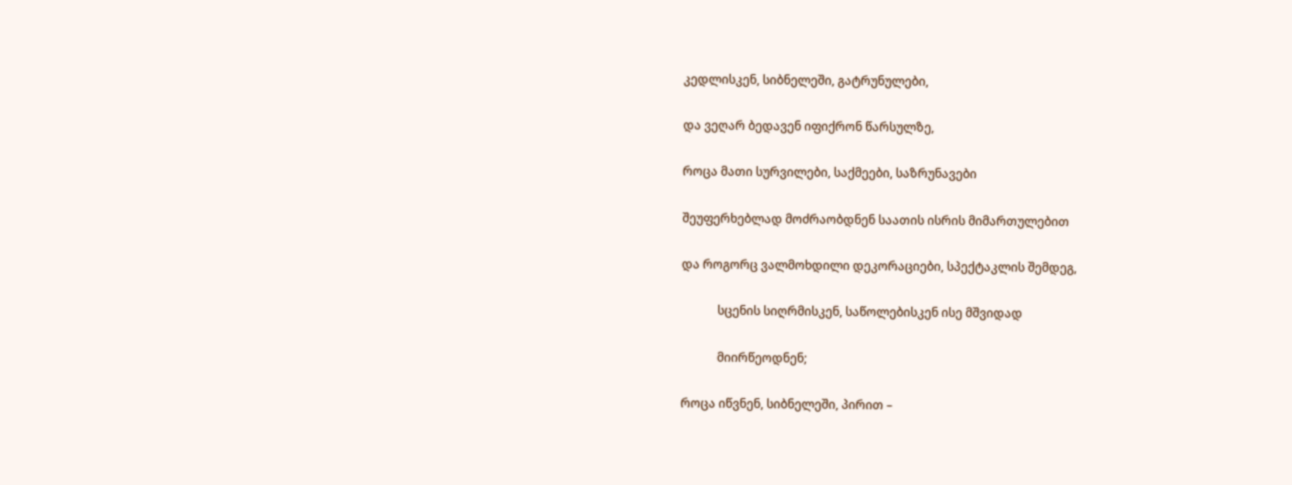კედლისკენ, სიბნელეში, გატრუნულები,

და ვეღარ ბედავენ იფიქრონ წარსულზე,

როცა მათი სურვილები, საქმეები, საზრუნავები

შეუფერხებლად მოძრაობდნენ საათის ისრის მიმართულებით

და როგორც ვალმოხდილი დეკორაციები, სპექტაკლის შემდეგ,

            სცენის სიღრმისკენ, საწოლებისკენ ისე მშვიდად

            მიირწეოდნენ;

როცა იწვნენ, სიბნელეში, პირით –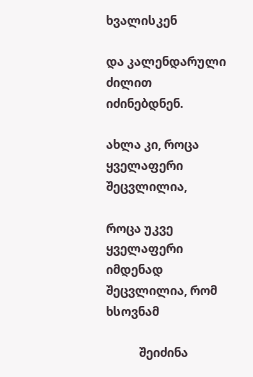ხვალისკენ

და კალენდარული ძილით იძინებდნენ.

ახლა კი, როცა ყველაფერი შეცვლილია,

როცა უკვე ყველაფერი იმდენად შეცვლილია, რომ ხსოვნამ

           შეიძინა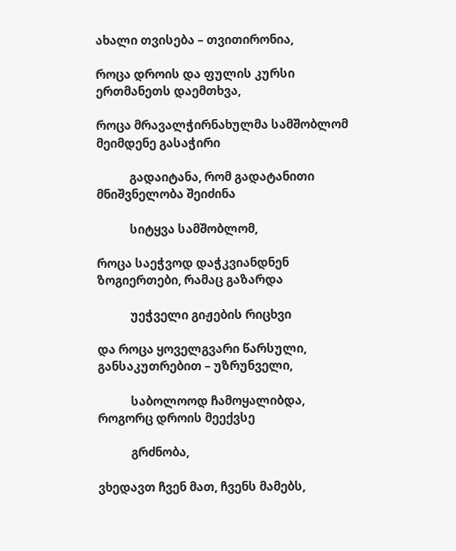ახალი თვისება – თვითირონია,

როცა დროის და ფულის კურსი ერთმანეთს დაემთხვა,

როცა მრავალჭირნახულმა სამშობლომ მეიმდენე გასაჭირი

           გადაიტანა, რომ გადატანითი მნიშვნელობა შეიძინა

           სიტყვა სამშობლომ,

როცა საეჭვოდ დაჭკვიანდნენ ზოგიერთები, რამაც გაზარდა

           უეჭველი გიჟების რიცხვი

და როცა ყოველგვარი წარსული, განსაკუთრებით – უზრუნველი,

           საბოლოოდ ჩამოყალიბდა, როგორც დროის მეექვსე

           გრძნობა,

ვხედავთ ჩვენ მათ, ჩვენს მამებს,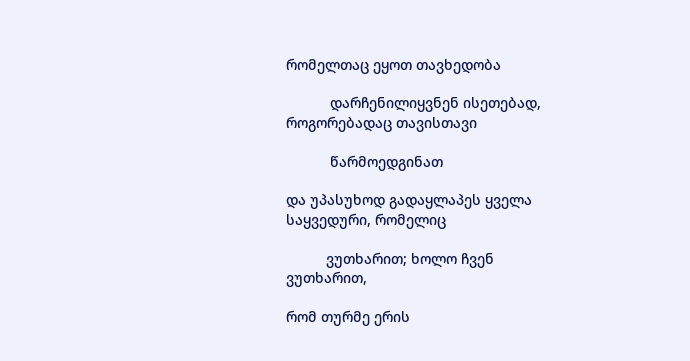რომელთაც ეყოთ თავხედობა

           დარჩენილიყვნენ ისეთებად, როგორებადაც თავისთავი

           წარმოედგინათ

და უპასუხოდ გადაყლაპეს ყველა საყვედური, რომელიც

          ვუთხარით; ხოლო ჩვენ ვუთხარით,

რომ თურმე ერის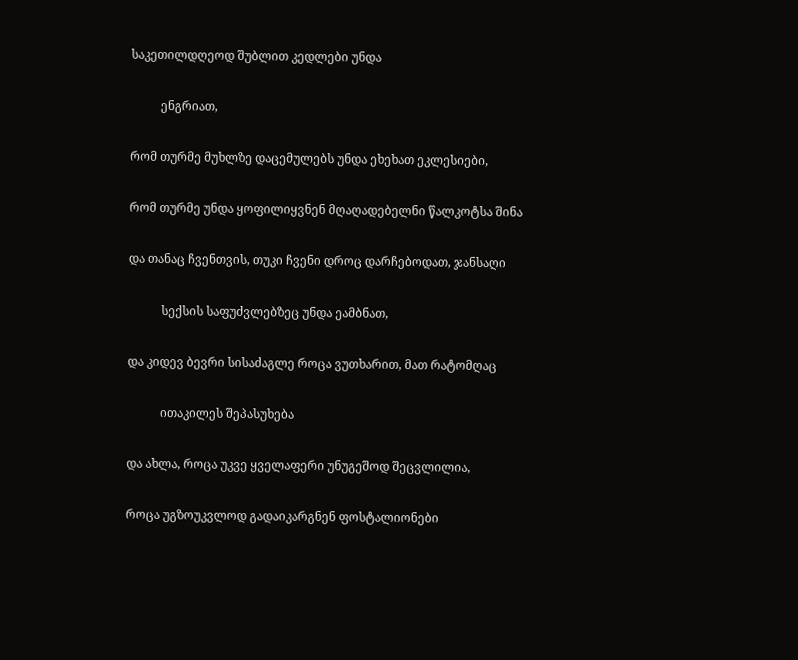საკეთილდღეოდ შუბლით კედლები უნდა

          ენგრიათ,

რომ თურმე მუხლზე დაცემულებს უნდა ეხეხათ ეკლესიები,

რომ თურმე უნდა ყოფილიყვნენ მღაღადებელნი წალკოტსა შინა

და თანაც ჩვენთვის, თუკი ჩვენი დროც დარჩებოდათ, ჯანსაღი

           სექსის საფუძვლებზეც უნდა ეამბნათ,

და კიდევ ბევრი სისაძაგლე როცა ვუთხარით, მათ რატომღაც

           ითაკილეს შეპასუხება

და ახლა, როცა უკვე ყველაფერი უნუგეშოდ შეცვლილია,

როცა უგზოუკვლოდ გადაიკარგნენ ფოსტალიონები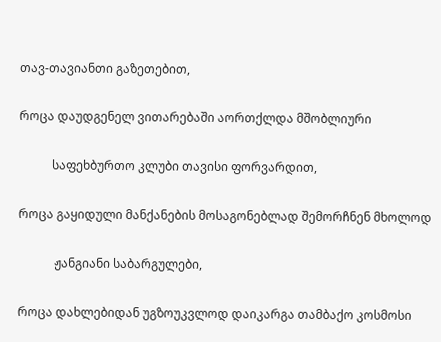თავ-თავიანთი გაზეთებით,

როცა დაუდგენელ ვითარებაში აორთქლდა მშობლიური

           საფეხბურთო კლუბი თავისი ფორვარდით,

როცა გაყიდული მანქანების მოსაგონებლად შემორჩნენ მხოლოდ

            ჟანგიანი საბარგულები,

როცა დახლებიდან უგზოუკვლოდ დაიკარგა თამბაქო კოსმოსი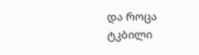და როცა ტკბილი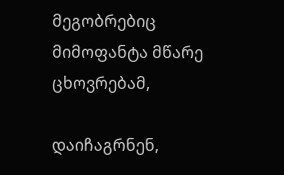მეგობრებიც მიმოფანტა მწარე ცხოვრებამ,

დაიჩაგრნენ,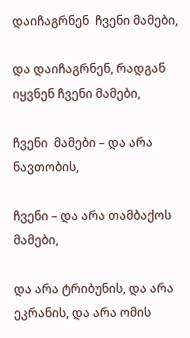დაიჩაგრნენ  ჩვენი მამები,

და დაიჩაგრნენ, რადგან იყვნენ ჩვენი მამები,

ჩვენი  მამები – და არა ნავთობის,

ჩვენი – და არა თამბაქოს მამები,

და არა ტრიბუნის, და არა ეკრანის, და არა ომის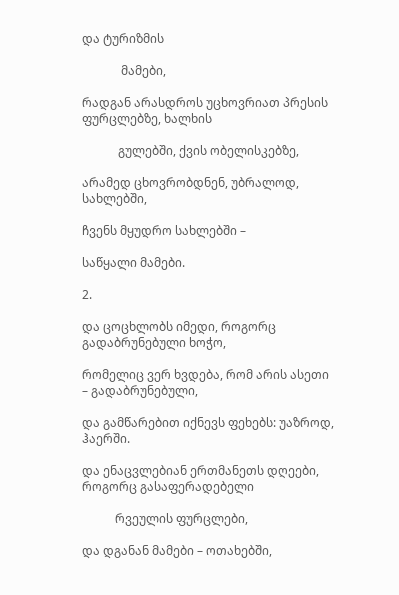და ტურიზმის

             მამები,

რადგან არასდროს უცხოვრიათ პრესის ფურცლებზე, ხალხის

            გულებში, ქვის ობელისკებზე,

არამედ ცხოვრობდნენ, უბრალოდ, სახლებში,

ჩვენს მყუდრო სახლებში –

საწყალი მამები.

2.

და ცოცხლობს იმედი, როგორც გადაბრუნებული ხოჭო,

რომელიც ვერ ხვდება, რომ არის ასეთი – გადაბრუნებული,

და გამწარებით იქნევს ფეხებს: უაზროდ, ჰაერში.

და ენაცვლებიან ერთმანეთს დღეები, როგორც გასაფერადებელი

           რვეულის ფურცლები,

და დგანან მამები – ოთახებში,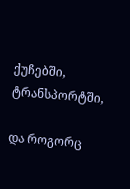ქუჩებში, ტრანსპორტში,

და როგორც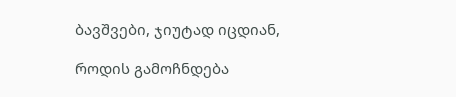ბავშვები, ჯიუტად იცდიან,

როდის გამოჩნდება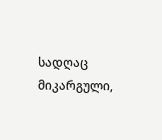სადღაც მიკარგული,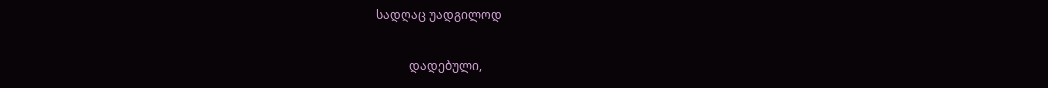სადღაც უადგილოდ

           დადებული,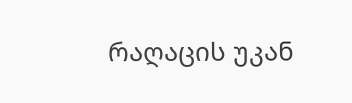რაღაცის უკან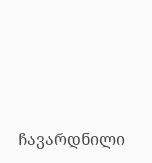ჩავარდნილი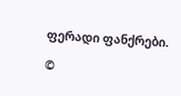ფერადი ფანქრები.

©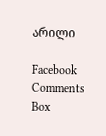არილი

Facebook Comments Box